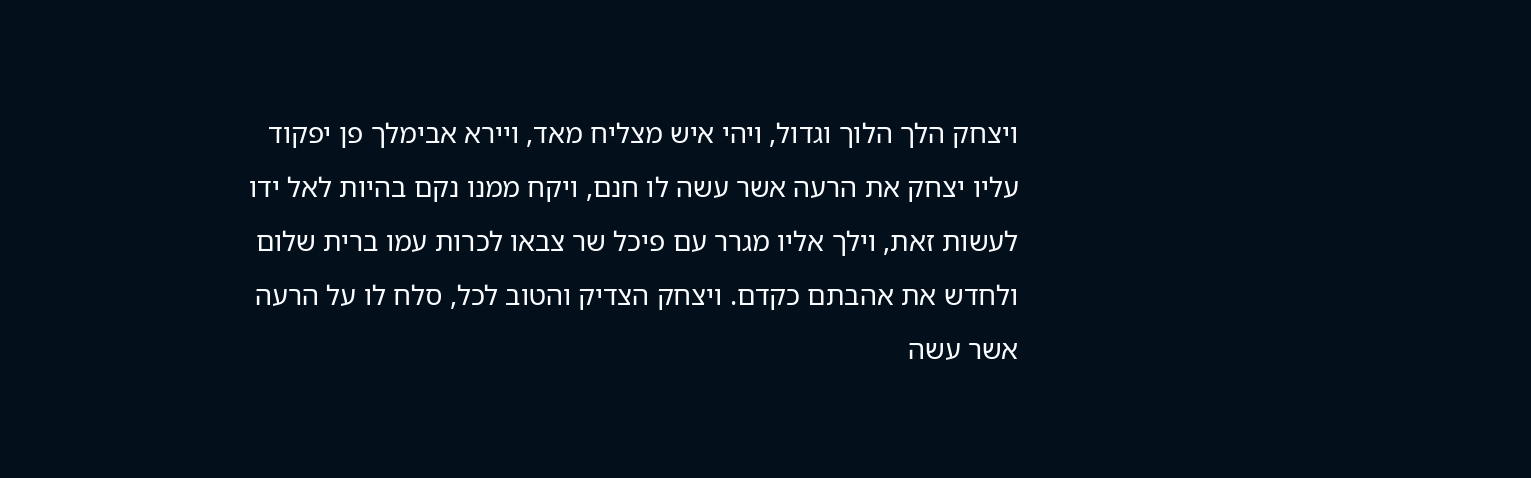ויצחק הלך הלוך וגדול, ויהי איש מצליח מאד, ויירא אבימלך פן יפקוד עליו יצחק את הרעה אשר עשה לו חנם, ויקח ממנו נקם בהיות לאל ידו לעשות זאת, וילך אליו מגרר עם פיכל שר צבאו לכרות עמו ברית שלום ולחדש את אהבתם כקדם. ויצחק הצדיק והטוב לכל, סלח לו על הרעה אשר עשה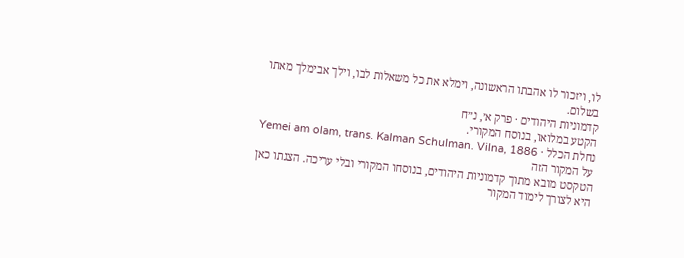לו, ויזכור לו אהבתו הראשונה, וימלא את כל משאלות לבו, וילך אבימלך מאתו בשלום.
קדמוניות היהודים · פרק א׳, נ״ח
הקטע במלואו, בנוסח המקורי.
נחלת הכלל · Yemei am olam, trans. Kalman Schulman. Vilna, 1886
על המקור הזה
הטקסט מובא מתוך קדמוניות היהודים, בנוסחו המקורי ובלי עריכה. הצגתו כאן היא לצורך לימוד המקור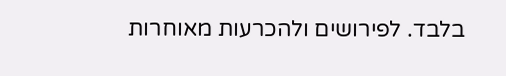בלבד. לפירושים ולהכרעות מאוחרות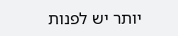יותר יש לפנות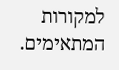למקורות המתאימים.